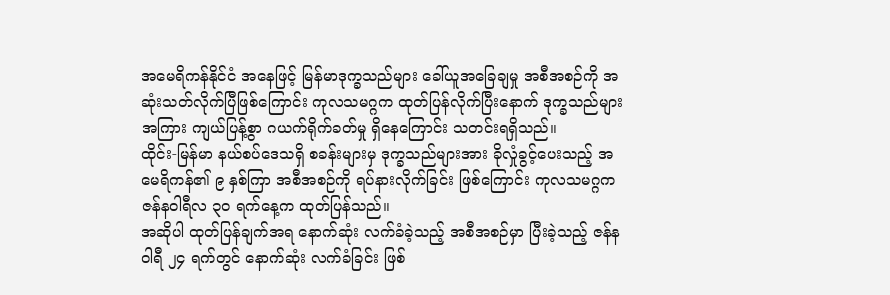အမေရိကန်နိုင်ငံ အနေဖြင့် မြန်မာဒုက္ခသည်များ ခေါ်ယူအခြေချမှု အစီအစဉ်ကို အဆုံးသတ်လိုက်ပြီဖြစ်ကြောင်း ကုလသမဂ္ဂက ထုတ်ပြန်လိုက်ပြီးနောက် ဒုက္ခသည်များအကြား ကျယ်ပြန့်စွာ ဂယက်ရိုက်ခတ်မှု ရှိနေကြောင်း သတင်းရရှိသည်။
ထိုင်း-မြန်မာ နယ်စပ်ဒေသရှိ စခန်းများမှ ဒုက္ခသည်များအား ခိုလှုံခွင့်ပေးသည့် အမေရိကန်၏ ၉ နှစ်ကြာ အစီအစဉ်ကို ရပ်နားလိုက်ခြင်း ဖြစ်ကြောင်း ကုလသမဂ္ဂက ဇန်နဝါရီလ ၃၀ ရက်နေ့က ထုတ်ပြန်သည်။
အဆိုပါ ထုတ်ပြန်ချက်အရ နောက်ဆုံး လက်ခံခဲ့သည့် အစီအစဉ်မှာ ပြီးခဲ့သည့် ဇန်နဝါရီ ၂၄ ရက်တွင် နောက်ဆုံး လက်ခံခြင်း ဖြစ်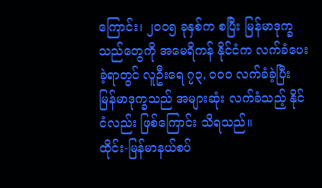ကြောင်း၊ ၂၀၀၅ ခုနှစ်က စပြီး မြန်မာဒုက္ခသည်တွေကို အမေရိကန် နိုင်ငံက လက်ခံပေးခဲ့ရာတွင် လူဦးရေ ၇၃, ၀၀၀ လက်ခံခဲ့ပြီး မြန်မာဒုက္ခသည် အများဆုံး လက်ခံသည့် နိုင်ငံလည်း ဖြစ်ကြောင်း သိရသည်။
ထိုင်း-မြန်မာနယ်စပ်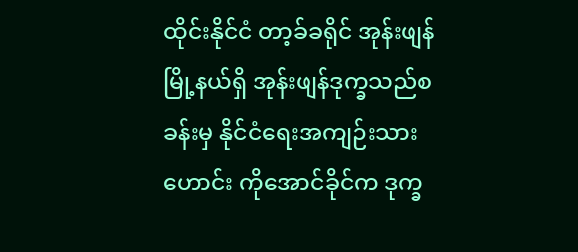ထိုင်းနိုင်ငံ တာ့ခ်ခရိုင် အုန်းဖျန်မြို့နယ်ရှိ အုန်းဖျန်ဒုက္ခသည်စခန်းမှ နိုင်ငံရေးအကျဉ်းသားဟောင်း ကိုအောင်ခိုင်က ဒုက္ခ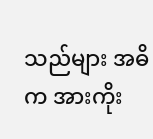သည်များ အဓိက အားကိုး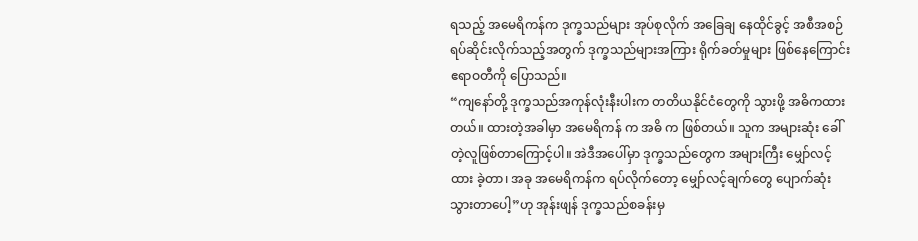ရသည့် အမေရိကန်က ဒုက္ခသည်များ အုပ်စုလိုက် အခြေချ နေထိုင်ခွင့် အစီအစဉ် ရပ်ဆိုင်းလိုက်သည့်အတွက် ဒုက္ခသည်များအကြား ရိုက်ခတ်မှုများ ဖြစ်နေကြောင်း ဧရာဝတီကို ပြောသည်။
“ကျနော်တို့ ဒုက္ခသည်အကုန်လုံးနီးပါးက တတိယနိုင်ငံတွေကို သွားဖို့ အဓိကထားတယ်။ ထားတဲ့အခါမှာ အမေရိကန် က အဓိ က ဖြစ်တယ်။ သူက အများဆုံး ခေါ်တဲ့လူဖြစ်တာကြောင့်ပါ။ အဲဒီအပေါ်မှာ ဒုက္ခသည်တွေက အများကြီး မျှော်လင့် ထား ခဲ့တာ၊ အခု အမေရိကန်က ရပ်လိုက်တော့ မျှော်လင့်ချက်တွေ ပျောက်ဆုံးသွားတာပေါ့”ဟု အုန်းဖျန် ဒုက္ခသည်စခန်းမှ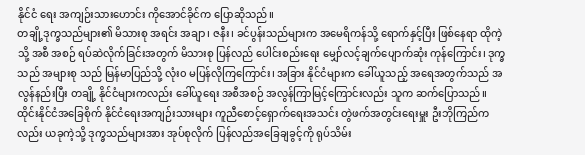နိုင်ငံ ရေး အကျဉ်းသားဟောင်း ကိုအောင်ခိုင်က ပြောဆိုသည်။
တချို့ဒုက္ခသည်များ၏ မိသားစု အရင်း အချာ၊ ဇနီး၊ ခင်ပွန်းသည်များက အမေရိကန်သို့ ရောက်နှင့်ပြီး ဖြစ်နေရာ ထိုကဲ့သို့ အစီ အစဉ် ရပ်ဆဲလိုက်ခြင်းအတွက် မိသားစု ပြန်လည် ပေါင်းစည်းရေး မျှော်လင့်ချက်ပျောက်ဆုံး ကုန်ကြောင်း၊ ဒုက္ခသည် အများစု သည် မြန်မာပြည်သို့ လုံး၀ မပြန်လိုကြကြောင်း၊ အခြား နိုင်ငံများက ခေါ်ယူသည့် အရေအတွက်သည် အလွန်နည်းပြီး တချို့ နိုင်ငံများကလည်း ခေါ်ယူရေး အစီအစဉ် အလွန်ကြာမြင့်ကြောင်းလည်း သူက ဆက်ပြောသည်။
ထိုင်းနိုင်ငံအခြေစိုက် နိုင်ငံရေးအကျဉ်းသားများ ကူညီစောင့်ရှောက်ရေးအသင်း တွဲဖက်အတွင်းရေးမှူး ဦးဘိုကြည်က လည်း ယခုကဲ့သို့ ဒုက္ခသည်များအား အုပ်စုလိုက် ပြန်လည်အခြေချခွင့်ကို ရုပ်သိမ်း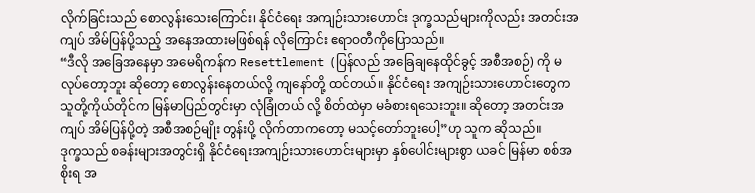လိုက်ခြင်းသည် စောလွန်းသေးကြောင်း၊ နိုင်ငံရေး အကျဉ်းသားဟောင်း ဒုက္ခသည်များကိုလည်း အတင်းအကျပ် အိမ်ပြန်ပို့သည့် အနေအထားမဖြစ်ရန် လိုကြောင်း ဧရာဝတီကိုပြောသည်။
“ဒီလို အခြေအနေမှာ အမေရိကန်က Resettlement (ပြန်လည် အခြေချနေထိုင်ခွင့် အစီအစဉ်) ကို မလုပ်တော့ဘူး ဆိုတော့ စောလွန်းနေတယ်လို့ ကျနော်တို့ ထင်တယ်။ နိုင်ငံရေး အကျဉ်းသားဟောင်းတွေက သူတို့ကိုယ်တိုင်က မြန်မာပြည်တွင်းမှာ လုံခြုံတယ် လို့ စိတ်ထဲမှာ မခံစားရသေးဘူး။ ဆိုတော့ အတင်းအကျပ် အိမ်ပြန်ပို့တဲ့ အစီအစဉ်မျိုး တွန်းပို့ လိုက်တာကတော့ မသင့်တော်ဘူးပေါ့”ဟု သူက ဆိုသည်။
ဒုက္ခသည် စခန်းများအတွင်းရှိ နိုင်ငံရေးအကျဉ်းသားဟောင်းများမှာ နှစ်ပေါင်းများစွာ ယခင် မြန်မာ စစ်အစိုးရ အ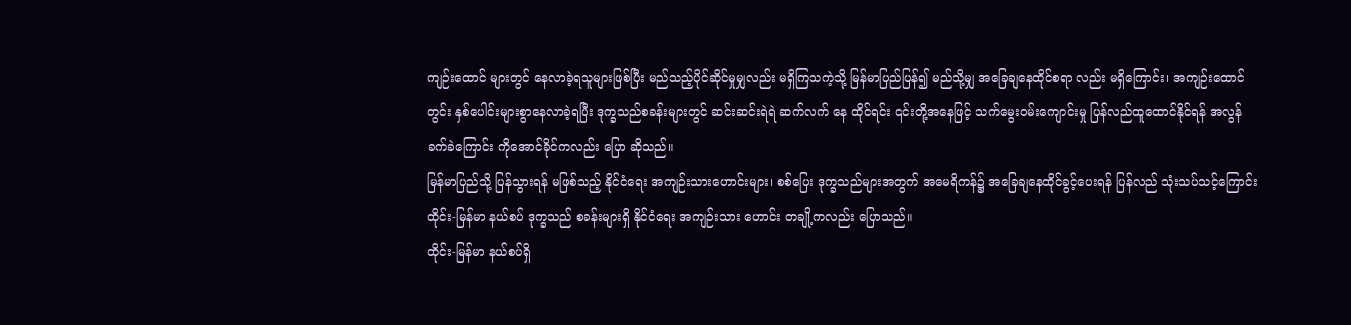ကျဉ်းထောင် များတွင် နေလာခဲ့ရသူများဖြစ်ပြီး မည်သည့်ပိုင်ဆိုင်မှုမျှလည်း မရှိကြသကဲ့သို့ မြန်မာပြည်ပြန်၍ မည်သို့မျှ အခြေချနေထိုင်စရာ လည်း မရှိကြောင်း၊ အကျဉ်းထောင်တွင်း နှစ်ပေါင်းများစွာနေလာခဲ့ရပြီး ဒုက္ခသည်စခန်းများတွင် ဆင်းဆင်းရဲရဲ ဆက်လက် နေ ထိုင်ရင်း ၎င်းတို့အနေဖြင့် သက်မွေးဝမ်းကျောင်းမှု ပြန်လည်ထူထောင်နိုင်ရန် အလွန်ခက်ခဲကြောင်း ကိုအောင်ခိုင်ကလည်း ပြော ဆိုသည်။
မြန်မာပြည်သို့ ပြန်သွားရန် မဖြစ်သည့် နိုင်ငံရေး အကျဉ်းသားဟောင်းများ၊ စစ်ပြေး ဒုက္ခသည်များအတွက် အမေရိကန်၌ အခြေချနေထိုင်ခွင့်ပေးရန် ပြန်လည် သုံးသပ်သင့်ကြောင်း ထိုင်း-မြန်မာ နယ်စပ် ဒုက္ခသည် စခန်းများရှိ နိုင်ငံရေး အကျဉ်းသား ဟောင်း တချို့ကလည်း ပြောသည်။
ထိုင်း-မြန်မာ နယ်စပ်ရှိ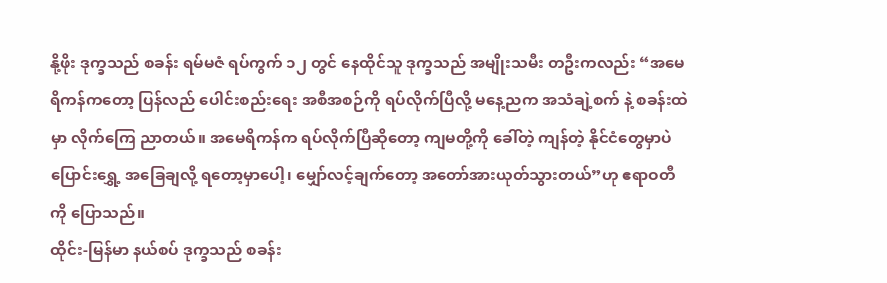နို့ဖိုး ဒုက္ခသည် စခန်း ရမ်မဇံ ရပ်ကွက် ၁၂ တွင် နေထိုင်သူ ဒုက္ခသည် အမျိုးသမီး တဦးကလည်း “အမေရိကန်ကတော့ ပြန်လည် ပေါင်းစည်းရေး အစီအစဉ်ကို ရပ်လိုက်ပြီလို့ မနေ့ညက အသံချဲ့စက် နဲ့ စခန်းထဲမှာ လိုက်ကြေ ညာတယ်။ အမေရိကန်က ရပ်လိုက်ပြီဆိုတော့ ကျမတို့ကို ခေါ်တဲ့ ကျန်တဲ့ နိုင်ငံတွေမှာပဲ ပြောင်းရွှေ့ အခြေချလို့ ရတော့မှာပေါ့၊ မျှော်လင့်ချက်တော့ အတော်အားယုတ်သွားတယ်”ဟု ဧရာဝတီ ကို ပြောသည်။
ထိုင်း-မြန်မာ နယ်စပ် ဒုက္ခသည် စခန်း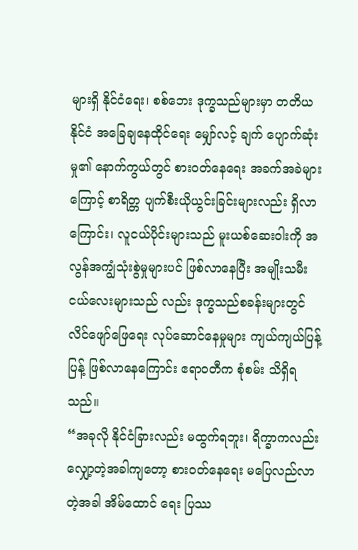များရှိ နိုင်ငံရေး၊ စစ်ဘေး ဒုက္ခသည်များမှာ တတိယနိုင်ငံ အခြေချနေထိုင်ရေး မျှော်လင့် ချက် ပျောက်ဆုံးမှု၏ နောက်ကွယ်တွင် စားဝတ်နေရေး အခက်အခဲများကြောင့် စာရိတ္တ ပျက်စီးယိုယွင်းခြင်းများလည်း ရှိလာကြောင်း၊ လူငယ်ပိုင်းများသည် မူးယစ်ဆေးဝါးကို အလွန်အကျွံသုံးစွဲမှုများပင် ဖြစ်လာနေပြီး အမျိုးသမီး ငယ်လေးများသည် လည်း ဒုက္ခသည်စခန်းများတွင် လိင်ဖျော်ဖြေရေး လုပ်ဆောင်နေမှုများ ကျယ်ကျယ်ပြန့်ပြန့် ဖြစ်လာနေကြောင်း ဧရာဝတီက စုံစမ်း သိရှိရသည်။
“အခုလို နိုင်ငံခြားလည်း မထွက်ရဘူး၊ ရိက္ခာကလည်း လျှော့တဲ့အခါကျတော့ စားဝတ်နေရေး မပြေလည်လာတဲ့အခါ အိမ်ထောင် ရေး ပြဿ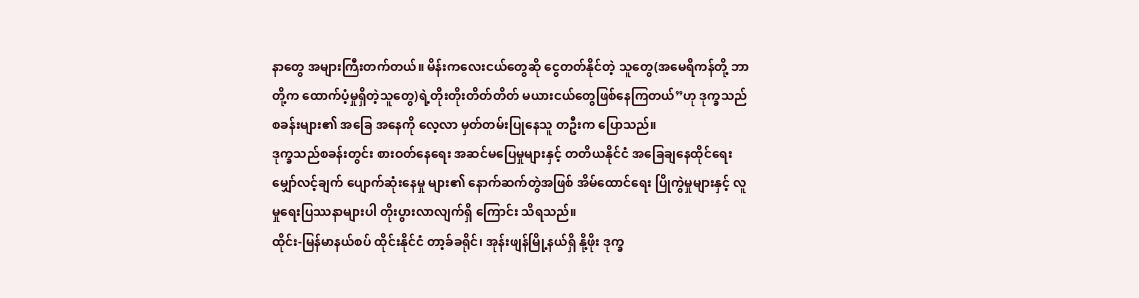နာတွေ အများကြီးတက်တယ်။ မိန်းကလေးငယ်တွေဆို ငွေတတ်နိုင်တဲ့ သူတွေ(အမေရိကန်တို့ ဘာတို့က ထောက်ပံ့မှုရှိတဲ့သူတွေ)ရဲ့တိုးတိုးတိတ်တိတ် မယားငယ်တွေဖြစ်နေကြတယ်”ဟု ဒုက္ခသည် စခန်းများ၏ အခြေ အနေကို လေ့လာ မှတ်တမ်းပြုနေသူ တဦးက ပြောသည်။
ဒုက္ခသည်စခန်းတွင်း စားဝတ်နေရေး အဆင်မပြေမှုများနှင့် တတိယနိုင်ငံ အခြေချနေထိုင်ရေး မျှော်လင့်ချက် ပျောက်ဆုံးနေမှု များ၏ နောက်ဆက်တွဲအဖြစ် အိမ်ထောင်ရေး ပြိုကွဲမှုများနှင့် လူမှုရေးပြဿနာများပါ တိုးပွားလာလျက်ရှိ ကြောင်း သိရသည်။
ထိုင်း-မြန်မာနယ်စပ် ထိုင်းနိုင်ငံ တာ့ခ်ခရိုင်၊ အုန်းဖျန်မြို့နယ်ရှိ နို့ဖိုး ဒုက္ခ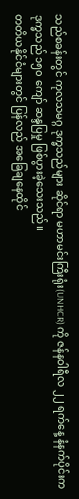သည်စခန်းတွင် ကုလသမဂ္ဂ ဒုက္ခသည်များ ဆိုင်ရာ မဟာမင်းကြီးရုံး(UNHCR) ကို ဇန်နဝါရီလ ၂၂ ရက်နေ့ နံနက်ပိုင်းက ဒုက္ခသည် ၁၅၀ ကျော် ဆန္ဒပြမှု ဖြစ်ပွားခဲ့သေးသည်။
တတိယနိုင်ငံများတွင် ပြန်လည် အခြေချနေထိုင်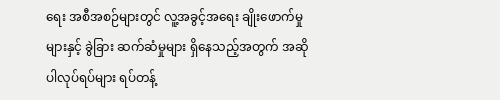ရေး အစီအစဉ်များတွင် လူ့အခွင့်အရေး ချိုးဖောက်မှုများနှင့် ခွဲခြား ဆက်ဆံမှုများ ရှိနေသည့်အတွက် အဆိုပါလုပ်ရပ်များ ရပ်တန့်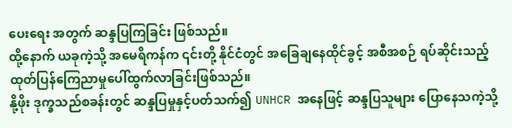ပေးရေး အတွက် ဆန္ဒပြကြခြင်း ဖြစ်သည်။
ထို့နောက် ယခုကဲ့သို့ အမေရိကန်က ၎င်းတို့ နိုင်ငံတွင် အခြေချနေထိုင်ခွင့် အစီအစဉ် ရပ်ဆိုင်းသည့် ထုတ်ပြန်ကြေညာမှုပေါ်ထွက်လာခြင်းဖြစ်သည်။
နို့ဖိုး ဒုက္ခသည်စခန်းတွင် ဆန္ဒပြမှုနှင့်ပတ်သက်၍ UNHCR အနေဖြင့် ဆန္ဒပြသူများ ပြောနေသကဲ့သို့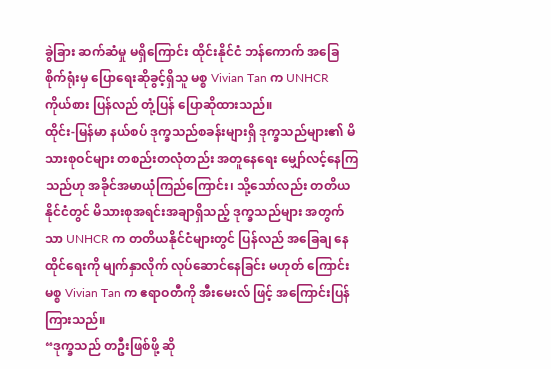ခွဲခြား ဆက်ဆံမှု မရှိကြောင်း ထိုင်းနိုင်ငံ ဘန်ကောက် အခြေစိုက်ရုံးမှ ပြောရေးဆိုခွင့်ရှိသူ မစ္စ Vivian Tan က UNHCR ကိုယ်စား ပြန်လည် တုံ့ပြန် ပြောဆိုထားသည်။
ထိုင်း-မြန်မာ နယ်စပ် ဒုက္ခသည်စခန်းများရှိ ဒုက္ခသည်များ၏ မိသားစုဝင်များ တစည်းတလုံတည်း အတူနေရေး မျှော်လင့်နေကြ သည်ဟု အခိုင်အမာယုံကြည်ကြောင်း၊ သို့သော်လည်း တတိယနိုင်ငံတွင် မိသားစုအရင်းအချာရှိသည့် ဒုက္ခသည်များ အတွက် သာ UNHCR က တတိယနိုင်ငံများတွင် ပြန်လည် အခြေချ နေထိုင်ရေးကို မျက်နှာလိုက် လုပ်ဆောင်နေခြင်း မဟုတ် ကြောင်း မစ္စ Vivian Tan က ဧရာဝတီကို အီးမေးလ် ဖြင့် အကြောင်းပြန်ကြားသည်။
“ဒုက္ခသည် တဦးဖြစ်ဖို့ ဆို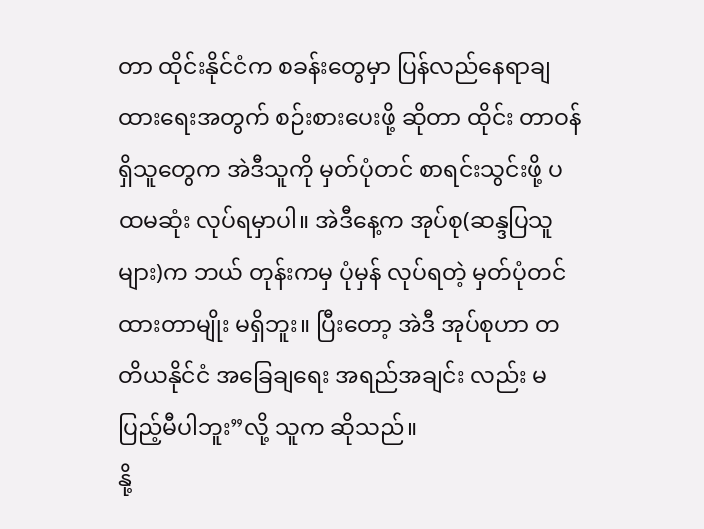တာ ထိုင်းနိုင်ငံက စခန်းတွေမှာ ပြန်လည်နေရာချထားရေးအတွက် စဉ်းစားပေးဖို့ ဆိုတာ ထိုင်း တာဝန်ရှိသူတွေက အဲဒီသူကို မှတ်ပုံတင် စာရင်းသွင်းဖို့ ပထမဆုံး လုပ်ရမှာပါ။ အဲဒီနေ့က အုပ်စု(ဆန္ဒပြသူများ)က ဘယ် တုန်းကမှ ပုံမှန် လုပ်ရတဲ့ မှတ်ပုံတင်ထားတာမျိုး မရှိဘူး။ ပြီးတော့ အဲဒီ အုပ်စုဟာ တတိယနိုင်ငံ အခြေချရေး အရည်အချင်း လည်း မပြည့်မီပါဘူး”လို့ သူက ဆိုသည်။
နို့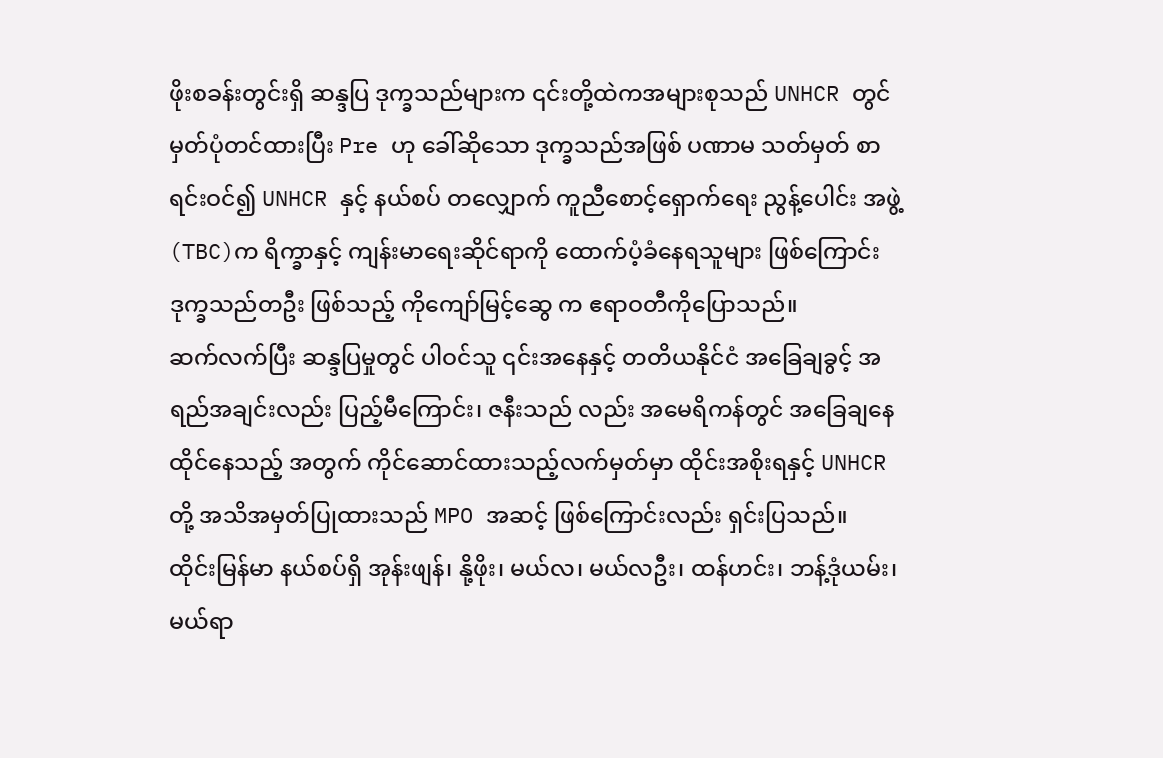ဖိုးစခန်းတွင်းရှိ ဆန္ဒပြ ဒုက္ခသည်များက ၎င်းတို့ထဲကအများစုသည် UNHCR တွင် မှတ်ပုံတင်ထားပြီး Pre ဟု ခေါ်ဆိုသော ဒုက္ခသည်အဖြစ် ပဏာမ သတ်မှတ် စာရင်းဝင်၍ UNHCR နှင့် နယ်စပ် တလျှောက် ကူညီစောင့်ရှောက်ရေး ညွန့်ပေါင်း အဖွဲ့(TBC)က ရိက္ခာနှင့် ကျန်းမာရေးဆိုင်ရာကို ထောက်ပံ့ခံနေရသူများ ဖြစ်ကြောင်း ဒုက္ခသည်တဦး ဖြစ်သည့် ကိုကျော်မြင့်ဆွေ က ဧရာဝတီကိုပြောသည်။
ဆက်လက်ပြီး ဆန္ဒပြမှုတွင် ပါဝင်သူ ၎င်းအနေနှင့် တတိယနိုင်ငံ အခြေချခွင့် အရည်အချင်းလည်း ပြည့်မီကြောင်း၊ ဇနီးသည် လည်း အမေရိကန်တွင် အခြေချနေထိုင်နေသည့် အတွက် ကိုင်ဆောင်ထားသည့်လက်မှတ်မှာ ထိုင်းအစိုးရနှင့် UNHCR တို့ အသိအမှတ်ပြုထားသည် MPO အဆင့် ဖြစ်ကြောင်းလည်း ရှင်းပြသည်။
ထိုင်းမြန်မာ နယ်စပ်ရှိ အုန်းဖျန်၊ နို့ဖိုး၊ မယ်လ၊ မယ်လဦး၊ ထန်ဟင်း၊ ဘန့်ဒုံယမ်း၊ မယ်ရာ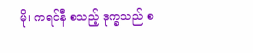မို၊ ကရင်နီ စသည့် ဒုက္ခသည် စ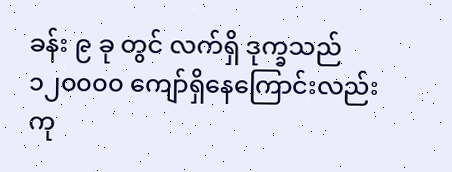ခန်း ၉ ခု တွင် လက်ရှိ ဒုက္ခသည် ၁၂၀၀၀၀ ကျော်ရှိနေကြောင်းလည်း ကု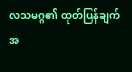လသမဂ္ဂ၏ ထုတ်ပြန်ချက် အ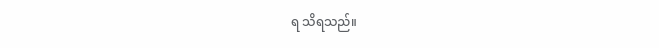ရ သိရသည်။